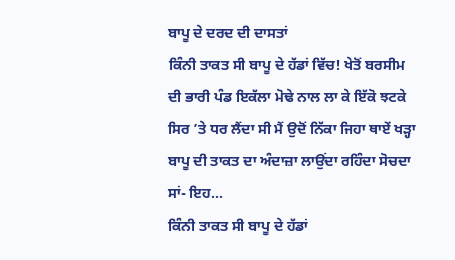ਬਾਪੂ ਦੇ ਦਰਦ ਦੀ ਦਾਸਤਾਂ
ਕਿੰਨੀ ਤਾਕਤ ਸੀ ਬਾਪੂ ਦੇ ਹੱਡਾਂ ਵਿੱਚ! ਖੇਤੋਂ ਬਰਸੀਮ ਦੀ ਭਾਰੀ ਪੰਡ ਇਕੱਲਾ ਮੋਢੇ ਨਾਲ ਲਾ ਕੇ ਇੱਕੋ ਝਟਕੇ ਸਿਰ ’ਤੇ ਧਰ ਲੈਂਦਾ ਸੀ ਮੈਂ ਉਦੋਂ ਨਿੱਕਾ ਜਿਹਾ ਥਾਏਂ ਖੜ੍ਹਾ ਬਾਪੂ ਦੀ ਤਾਕਤ ਦਾ ਅੰਦਾਜ਼ਾ ਲਾਉਂਦਾ ਰਹਿੰਦਾ ਸੋਚਦਾ ਸਾਂ- ਇਹ...
ਕਿੰਨੀ ਤਾਕਤ ਸੀ ਬਾਪੂ ਦੇ ਹੱਡਾਂ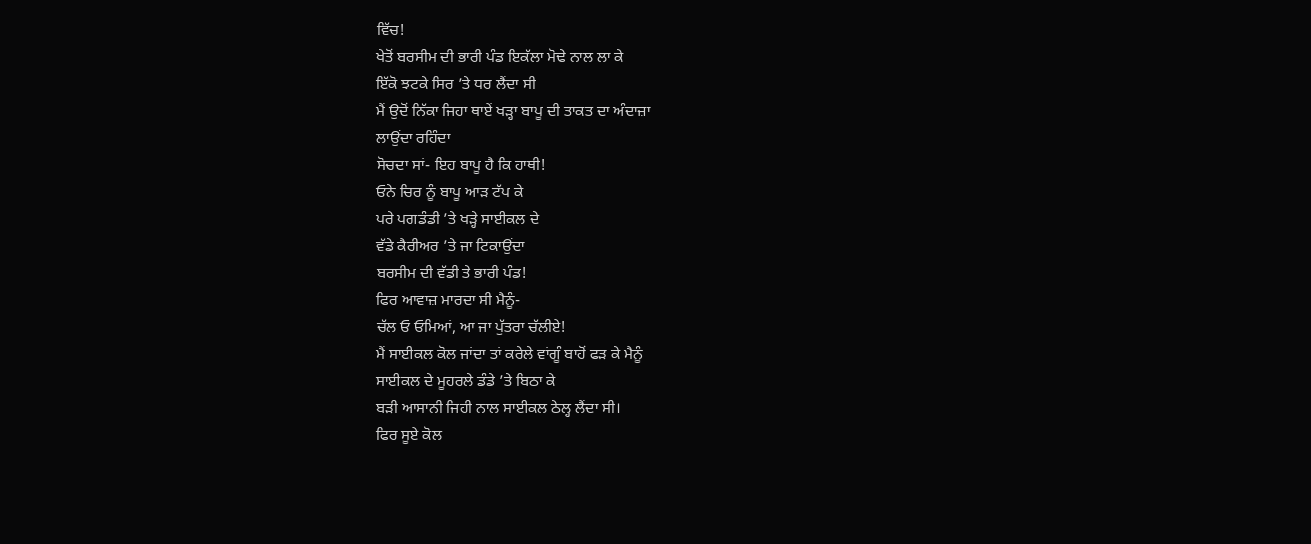ਵਿੱਚ!
ਖੇਤੋਂ ਬਰਸੀਮ ਦੀ ਭਾਰੀ ਪੰਡ ਇਕੱਲਾ ਮੋਢੇ ਨਾਲ ਲਾ ਕੇ
ਇੱਕੋ ਝਟਕੇ ਸਿਰ ’ਤੇ ਧਰ ਲੈਂਦਾ ਸੀ
ਮੈਂ ਉਦੋਂ ਨਿੱਕਾ ਜਿਹਾ ਥਾਏਂ ਖੜ੍ਹਾ ਬਾਪੂ ਦੀ ਤਾਕਤ ਦਾ ਅੰਦਾਜ਼ਾ
ਲਾਉਂਦਾ ਰਹਿੰਦਾ
ਸੋਚਦਾ ਸਾਂ- ਇਹ ਬਾਪੂ ਹੈ ਕਿ ਹਾਥੀ!
ਓਨੇ ਚਿਰ ਨੂੰ ਬਾਪੂ ਆੜ ਟੱਪ ਕੇ
ਪਰੇ ਪਗਡੰਡੀ ’ਤੇ ਖੜ੍ਹੇ ਸਾਈਕਲ ਦੇ
ਵੱਡੇ ਕੈਰੀਅਰ ’ਤੇ ਜਾ ਟਿਕਾਉਂਦਾ
ਬਰਸੀਮ ਦੀ ਵੱਡੀ ਤੇ ਭਾਰੀ ਪੰਡ!
ਫਿਰ ਆਵਾਜ਼ ਮਾਰਦਾ ਸੀ ਮੈਨੂੰ-
ਚੱਲ ਓ ਓਮਿਆਂ, ਆ ਜਾ ਪੁੱਤਰਾ ਚੱਲੀਏ!
ਮੈਂ ਸਾਈਕਲ ਕੋਲ ਜਾਂਦਾ ਤਾਂ ਕਰੇਲੇ ਵਾਂਗੂੰ ਬਾਹੋਂ ਫੜ ਕੇ ਮੈਨੂੰ
ਸਾਈਕਲ ਦੇ ਮੂਹਰਲੇ ਡੰਡੇ ’ਤੇ ਬਿਠਾ ਕੇ
ਬੜੀ ਆਸਾਨੀ ਜਿਹੀ ਨਾਲ ਸਾਈਕਲ ਠੇਲ੍ਹ ਲੈਂਦਾ ਸੀ।
ਫਿਰ ਸੂਏ ਕੋਲ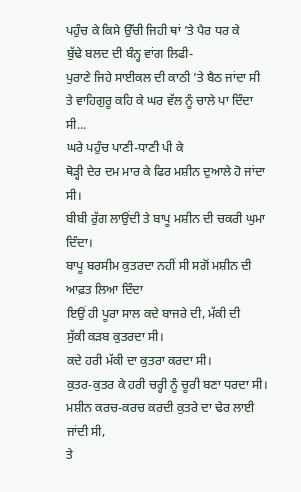ਪਹੁੰਚ ਕੇ ਕਿਸੇ ਉੱਚੀ ਜਿਹੀ ਥਾਂ ’ਤੇ ਪੈਰ ਧਰ ਕੇ
ਬੁੱਢੇ ਬਲਦ ਦੀ ਬੰਨ੍ਹ ਵਾਂਗ ਲਿਫੀ-
ਪੁਰਾਣੇ ਜਿਹੇ ਸਾਈਕਲ ਦੀ ਕਾਠੀ ’ਤੇ ਬੈਠ ਜਾਂਦਾ ਸੀ
ਤੇ ਵਾਹਿਗੁਰੂ ਕਹਿ ਕੇ ਘਰ ਵੱਲ ਨੂੰ ਚਾਲੇ ਪਾ ਦਿੰਦਾ ਸੀ...
ਘਰੇ ਪਹੁੰਚ ਪਾਣੀ-ਧਾਣੀ ਪੀ ਕੇ
ਥੋੜ੍ਹੀ ਦੇਰ ਦਮ ਮਾਰ ਕੇ ਫਿਰ ਮਸ਼ੀਨ ਦੁਆਲੇ ਹੋ ਜਾਂਦਾ ਸੀ।
ਬੀਬੀ ਰੁੱਗ ਲਾਉਂਦੀ ਤੇ ਬਾਪੂ ਮਸ਼ੀਨ ਦੀ ਚਕਰੀ ਘੁਮਾ ਦਿੰਦਾ।
ਬਾਪੂ ਬਰਸੀਮ ਕੁਤਰਦਾ ਨਹੀਂ ਸੀ ਸਗੋਂ ਮਸ਼ੀਨ ਦੀ ਆਫ਼ਤ ਲਿਆ ਦਿੰਦਾ
ਇਉਂ ਹੀ ਪੂਰਾ ਸਾਲ ਕਦੇ ਬਾਜਰੇ ਦੀ, ਮੱਕੀ ਦੀ
ਸੁੱਕੀ ਕੜਬ ਕੁਤਰਦਾ ਸੀ।
ਕਦੇ ਹਰੀ ਮੱਕੀ ਦਾ ਕੁਤਰਾ ਕਰਦਾ ਸੀ।
ਕੁਤਰ-ਕੁਤਰ ਕੇ ਹਰੀ ਚਰ੍ਹੀ ਨੂੰ ਚੂਰੀ ਬਣਾ ਧਰਦਾ ਸੀ।
ਮਸ਼ੀਨ ਕਰਚ-ਕਰਚ ਕਰਦੀ ਕੁਤਰੇ ਦਾ ਢੇਰ ਲਾਈ ਜਾਂਦੀ ਸੀ,
ਤੇ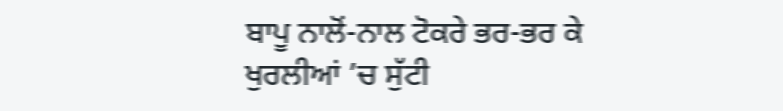ਬਾਪੂ ਨਾਲੋਂ-ਨਾਲ ਟੋਕਰੇ ਭਰ-ਭਰ ਕੇ ਖੁਰਲੀਆਂ ’ਚ ਸੁੱਟੀ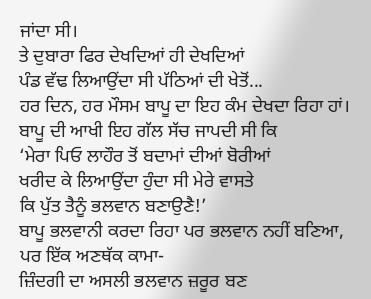ਜਾਂਦਾ ਸੀ।
ਤੇ ਦੁਬਾਰਾ ਫਿਰ ਦੇਖਦਿਆਂ ਹੀ ਦੇਖਦਿਆਂ
ਪੰਡ ਵੱਢ ਲਿਆਉਂਦਾ ਸੀ ਪੱਠਿਆਂ ਦੀ ਖੇਤੋਂ...
ਹਰ ਦਿਨ, ਹਰ ਮੌਸਮ ਬਾਪੂ ਦਾ ਇਹ ਕੰਮ ਦੇਖਦਾ ਰਿਹਾ ਹਾਂ।
ਬਾਪੂ ਦੀ ਆਖੀ ਇਹ ਗੱਲ ਸੱਚ ਜਾਪਦੀ ਸੀ ਕਿ
‘ਮੇਰਾ ਪਿਓ ਲਾਹੌਰ ਤੋਂ ਬਦਾਮਾਂ ਦੀਆਂ ਬੋਰੀਆਂ
ਖਰੀਦ ਕੇ ਲਿਆਉਂਦਾ ਹੁੰਦਾ ਸੀ ਮੇਰੇ ਵਾਸਤੇ
ਕਿ ਪੁੱਤ ਤੈਨੂੰ ਭਲਵਾਨ ਬਣਾਉਣੈ!’
ਬਾਪੂ ਭਲਵਾਨੀ ਕਰਦਾ ਰਿਹਾ ਪਰ ਭਲਵਾਨ ਨਹੀਂ ਬਣਿਆ,
ਪਰ ਇੱਕ ਅਣਥੱਕ ਕਾਮਾ-
ਜ਼ਿੰਦਗੀ ਦਾ ਅਸਲੀ ਭਲਵਾਨ ਜ਼ਰੂਰ ਬਣ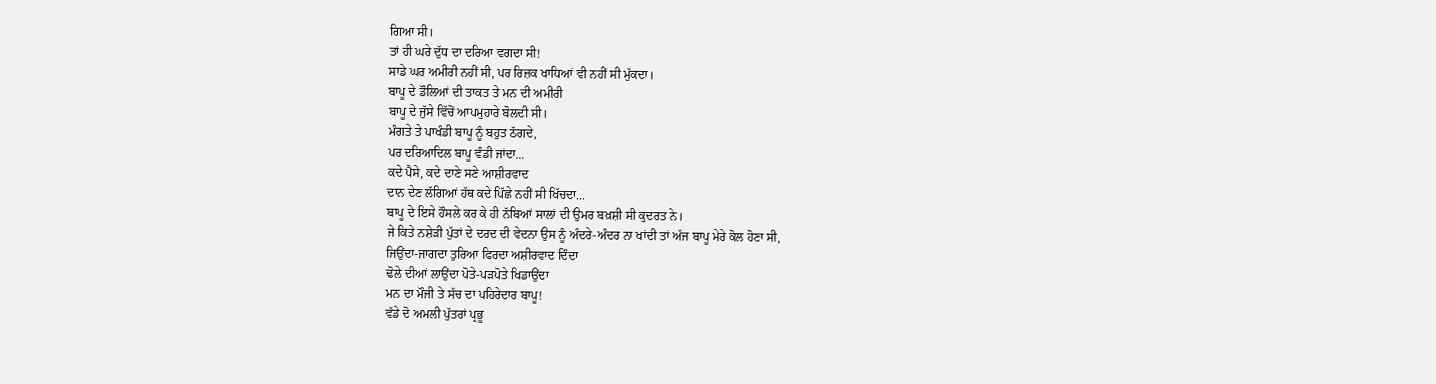ਗਿਆ ਸੀ।
ਤਾਂ ਹੀ ਘਰੇ ਦੁੱਧ ਦਾ ਦਰਿਆ ਵਗਦਾ ਸੀ!
ਸਾਡੇ ਘਰ ਅਮੀਰੀ ਨਹੀਂ ਸੀ, ਪਰ ਰਿਜ਼ਕ ਖਾਧਿਆਂ ਵੀ ਨਹੀਂ ਸੀ ਮੁੱਕਦਾ।
ਬਾਪੂ ਦੇ ਡੌਲਿਆਂ ਦੀ ਤਾਕਤ ਤੇ ਮਨ ਦੀ ਅਮੀਰੀ
ਬਾਪੂ ਦੇ ਜੁੱਸੇ ਵਿੱਚੋਂ ਆਪਮੁਹਾਰੇ ਬੋਲਦੀ ਸੀ।
ਮੰਗਤੇ ਤੇ ਪਾਖੰਡੀ ਬਾਪੂ ਨੂੰ ਬਹੁਤ ਠੱਗਦੇ,
ਪਰ ਦਰਿਆਦਿਲ ਬਾਪੂ ਵੰਡੀ ਜਾਂਦਾ...
ਕਦੇ ਪੈਸੇ, ਕਦੇ ਦਾਣੇ ਸਣੇ ਆਸ਼ੀਰਵਾਦ
ਦਾਨ ਦੇਣ ਲੱਗਿਆਂ ਹੱਥ ਕਦੇ ਪਿੱਛੇ ਨਹੀਂ ਸੀ ਖਿੱਚਦਾ...
ਬਾਪੂ ਦੇ ਇਸੇ ਹੌਸਲੇ ਕਰ ਕੇ ਹੀ ਨੱਬਿਆਂ ਸਾਲਾਂ ਦੀ ਉਮਰ ਬਖ਼ਸ਼ੀ ਸੀ ਕੁਦਰਤ ਨੇ।
ਜੇ ਕਿਤੇ ਨਸ਼ੇੜੀ ਪੁੱਤਾਂ ਦੇ ਦਰਦ ਦੀ ਵੇਦਨਾ ਉਸ ਨੂੰ ਅੰਦਰੇ-ਅੰਦਰ ਨਾ ਖਾਂਦੀ ਤਾਂ ਅੱਜ ਬਾਪੂ ਮੇਰੇ ਕੋਲ ਹੋਣਾ ਸੀ,
ਜਿਉਂਦਾ-ਜਾਗਦਾ ਤੁਰਿਆ ਫਿਰਦਾ ਅਸ਼ੀਰਵਾਦ ਦਿੰਦਾ
ਢੋਲੇ ਦੀਆਂ ਲਾਉਂਦਾ ਪੋਤੇ-ਪੜਪੋਤੇ ਖਿਡਾਉਂਦਾ
ਮਨ ਦਾ ਮੌਜੀ ਤੇ ਸੱਚ ਦਾ ਪਹਿਰੇਦਾਰ ਬਾਪੂ!
ਵੱਡੇ ਦੋ ਅਮਲੀ ਪੁੱਤਰਾਂ ਪ੍ਰਭੂ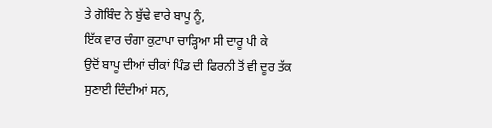ਤੇ ਗੋਬਿੰਦ ਨੇ ਬੁੱਢੇ ਵਾਰੇ ਬਾਪੂ ਨੂੰ,
ਇੱਕ ਵਾਰ ਚੰਗਾ ਕੁਟਾਪਾ ਚਾੜ੍ਹਿਆ ਸੀ ਦਾਰੂ ਪੀ ਕੇ
ਉਦੋਂ ਬਾਪੂ ਦੀਆਂ ਚੀਕਾਂ ਪਿੰਡ ਦੀ ਫਿਰਨੀ ਤੋਂ ਵੀ ਦੂਰ ਤੱਕ ਸੁਣਾਈ ਦਿੰਦੀਆਂ ਸਨ,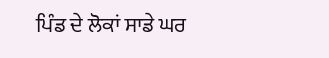ਪਿੰਡ ਦੇ ਲੋਕਾਂ ਸਾਡੇ ਘਰ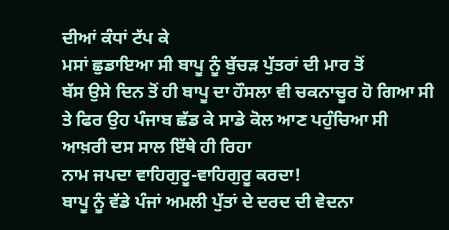ਦੀਆਂ ਕੰਧਾਂ ਟੱਪ ਕੇ
ਮਸਾਂ ਛੁਡਾਇਆ ਸੀ ਬਾਪੂ ਨੂੰ ਬੁੱਚੜ ਪੁੱਤਰਾਂ ਦੀ ਮਾਰ ਤੋਂ
ਬੱਸ ਉਸੇ ਦਿਨ ਤੋਂ ਹੀ ਬਾਪੂ ਦਾ ਹੌਸਲਾ ਵੀ ਚਕਨਾਚੂਰ ਹੋ ਗਿਆ ਸੀ
ਤੇ ਫਿਰ ਉਹ ਪੰਜਾਬ ਛੱਡ ਕੇ ਸਾਡੇ ਕੋਲ ਆਣ ਪਹੁੰਚਿਆ ਸੀ
ਆਖ਼ਰੀ ਦਸ ਸਾਲ ਇੱਥੇ ਹੀ ਰਿਹਾ
ਨਾਮ ਜਪਦਾ ਵਾਹਿਗੁਰੂ-ਵਾਹਿਗੁਰੂ ਕਰਦਾ!
ਬਾਪੂ ਨੂੰ ਵੱਡੇ ਪੰਜਾਂ ਅਮਲੀ ਪੁੱਤਾਂ ਦੇ ਦਰਦ ਦੀ ਵੇਦਨਾ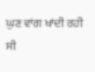ਘੁਣ ਵਾਂਗ ਖਾਂਦੀ ਰਹੀ ਸੀ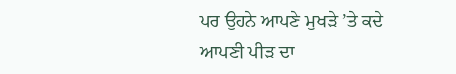ਪਰ ਉਹਨੇ ਆਪਣੇ ਮੁਖੜੇ ’ਤੇ ਕਦੇ
ਆਪਣੀ ਪੀੜ ਦਾ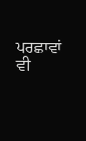ਪਰਛਾਵਾਂ ਵੀ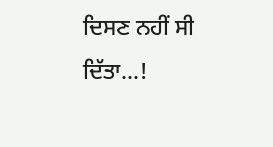ਦਿਸਣ ਨਹੀਂ ਸੀ ਦਿੱਤਾ...!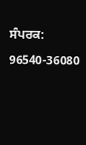ਸੰਪਰਕ: 96540-36080